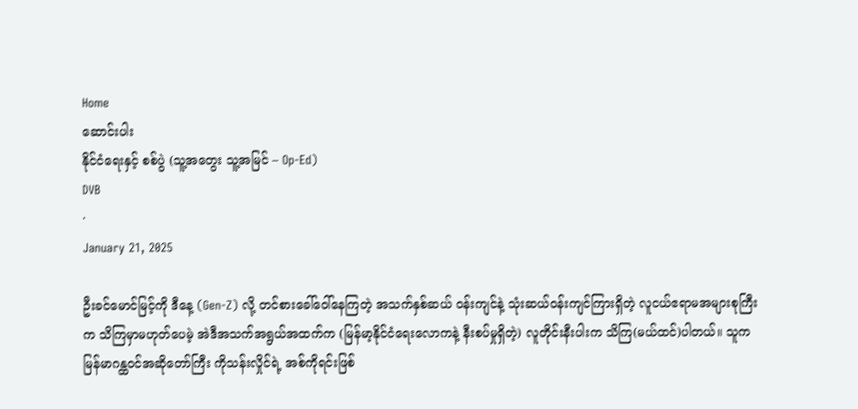Home
ဆောင်းပါး
နိုင်ငံရေးနှင့် စစ်ပွဲ (သူ့အတွေး သူ့အမြင် – Op-Ed)
DVB
·
January 21, 2025

ဦးခင်မောင်မြင့်ကို ဒီနေ့ (Gen-Z) လို့ တင်စားခေါ်ဝေါ်နေကြတဲ့ အသက်နှစ်ဆယ် ဝန်းကျင်နဲ့ သုံးဆယ်ဝန်းကျင်ကြားရှိတဲ့ လူငယ်ဧရာမအများစုကြီးက သိကြမှာမဟုတ်ပေမဲ့ အဲဒီအသက်အရွယ်အထက်က (မြန်မာ့နိုင်ငံရေးလောကနဲ့ နီးစပ်မှုရှိတဲ့) လူတိုင်းနီးပါးက သိကြ(မယ်ထင်)ပါတယ်။ သူက မြန်မာဂန္ထဝင်အဆိုတော်ကြီး ကိုသန်းလှိုင်ရဲ့ အစ်ကိုရင်းဖြစ်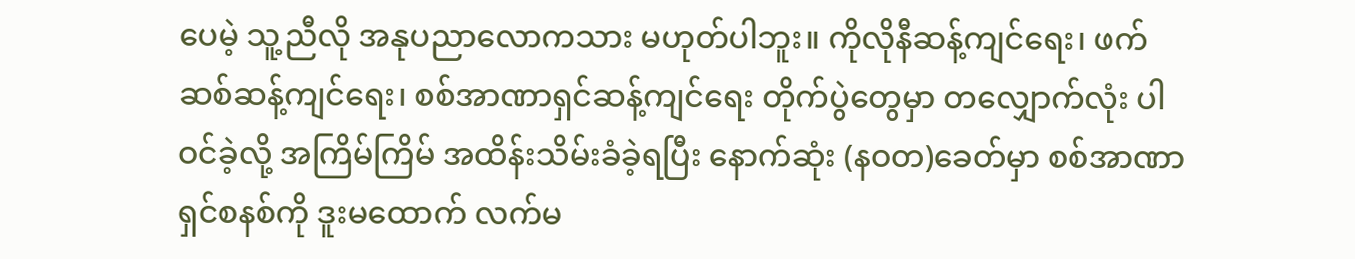ပေမဲ့ သူ့ညီလို အနုပညာလောကသား မဟုတ်ပါဘူး။ ကိုလိုနီဆန့်ကျင်ရေး၊ ဖက်ဆစ်ဆန့်ကျင်ရေး၊ စစ်အာဏာရှင်ဆန့်ကျင်ရေး တိုက်ပွဲတွေမှာ တလျှောက်လုံး ပါဝင်ခဲ့လို့ အကြိမ်ကြိမ် အထိန်းသိမ်းခံခဲ့ရပြီး နောက်ဆုံး (နဝတ)ခေတ်မှာ စစ်အာဏာရှင်စနစ်ကို ဒူးမထောက် လက်မ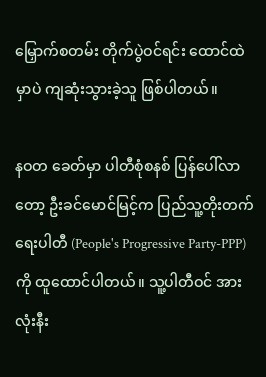မြှောက်စတမ်း တိုက်ပွဲဝင်ရင်း ထောင်ထဲမှာပဲ ကျဆုံးသွားခဲ့သူ ဖြစ်ပါတယ်။

နဝတ ခေတ်မှာ ပါတီစုံစနစ် ပြန်ပေါ်လာတော့ ဦးခင်မောင်မြင့်က ပြည်သူ့တိုးတက်ရေးပါတီ (People's Progressive Party-PPP) ကို ထူထောင်ပါတယ်။ သူ့ပါတီဝင် အားလုံးနီး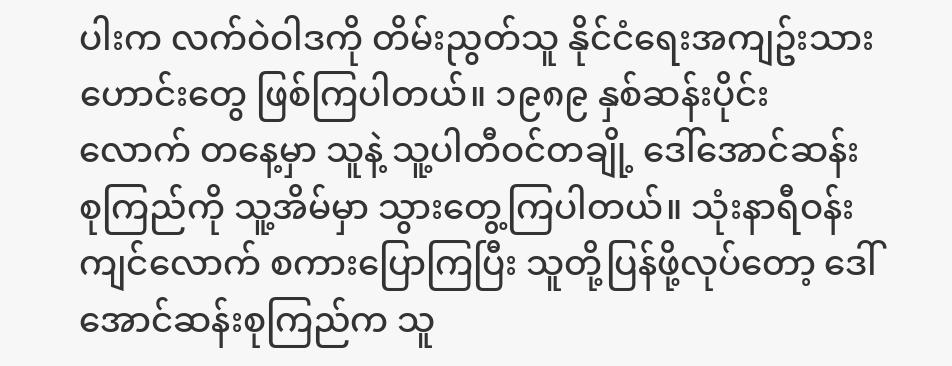ပါးက လက်ဝဲဝါဒကို တိမ်းညွတ်သူ နိုင်ငံရေးအကျဥ်းသားဟောင်းတွေ ဖြစ်ကြပါတယ်။ ၁၉၈၉ နှစ်ဆန်းပိုင်းလောက် တနေ့မှာ သူနဲ့ သူ့ပါတီဝင်တချို့ ဒေါ်အောင်ဆန်းစုကြည်ကို သူ့အိမ်မှာ သွားတွေ့ကြပါတယ်။ သုံးနာရီဝန်းကျင်လောက် စကားပြောကြပြီး သူတို့ပြန်ဖို့လုပ်တော့ ဒေါ်အောင်ဆန်းစုကြည်က သူ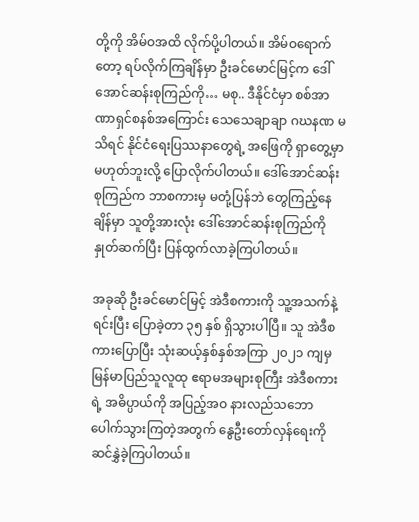တို့ကို အိမ်ဝအထိ လိုက်ပို့ပါတယ်။ အိမ်ဝရောက်တော့ ရပ်လိုက်ကြချိန်မှာ ဦးခင်မောင်မြင့်က ဒေါ်အောင်ဆန်းစုကြည်ကို… မစု.. ဒီနိုင်ငံမှာ စစ်အာဏာရှင်စနစ်အကြောင်း သေသေချာချာ ဂဃနဏ မသိရင် နိုင်ငံရေးပြဿနာတွေရဲ့ အဖြေကို ရှာတွေ့မှာမဟုတ်ဘူးလို့ ပြောလိုက်ပါတယ်။ ဒေါ်အောင်ဆန်းစုကြည်က ဘာစကားမှ မတုံ့ပြန်ဘဲ တွေကြည့်နေချိန်မှာ သူတို့အားလုံး ဒေါ်အောင်ဆန်းစုကြည်ကို နှုတ်ဆက်ပြီး ပြန်ထွက်လာခဲ့ကြပါတယ်။

အခုဆို ဦးခင်မောင်မြင့် အဲဒီစကားကို သူ့အသက်နဲ့ရင်းပြီး ပြောခဲ့တာ ၃၅ နှစ် ရှိသွားပါပြီ။ သူ အဲဒီစကားပြောပြီး သုံးဆယ့်နှစ်နှစ်အကြာ ၂၀၂၁ ကျမှ မြန်မာပြည်သူလူထု ဧရာမအများစုကြီး အဲဒီစကားရဲ့ အဓိပ္ပာယ်ကို အပြည့်အဝ နားလည်သဘောပေါက်သွားကြတဲ့အတွက် နွေဦးတော်လှန်ရေးကို  ဆင်နွှဲခဲ့ကြပါတယ်။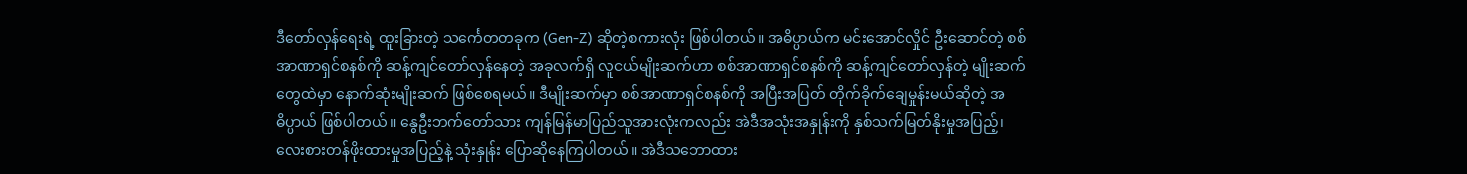ဒီတော်လှန်ရေးရဲ့ ထူးခြားတဲ့ သင်္ကေတတခုက (Gen-Z) ဆိုတဲ့စကားလုံး ဖြစ်ပါတယ်။ အဓိပ္ပာယ်က မင်းအောင်လှိုင် ဦးဆောင်တဲ့ စစ်အာဏာရှင်စနစ်ကို ဆန့်ကျင်တော်လှန်နေတဲ့ အခုလက်ရှိ လူငယ်မျိုးဆက်ဟာ စစ်အာဏာရှင်စနစ်ကို ဆန့်ကျင်တော်လှန်တဲ့ မျိုးဆက်တွေထဲမှာ နောက်ဆုံးမျိုးဆက် ဖြစ်စေရမယ်။ ဒီမျိုးဆက်မှာ စစ်အာဏာရှင်စနစ်ကို အပြီးအပြတ် တိုက်ခိုက်ချေမှုန်းမယ်ဆိုတဲ့ အဓိပ္ပာယ် ဖြစ်ပါတယ်။ နွေဦးဘက်တော်သား ကျန်မြန်မာပြည်သူအားလုံးကလည်း အဲဒီအသုံးအနှုန်းကို နှစ်သက်မြတ်နိုးမှုအပြည့်၊ လေးစားတန်ဖိုးထားမှုအပြည့်နဲ့ သုံးနှုန်း ပြောဆိုနေကြပါတယ်။ အဲဒီသဘောထား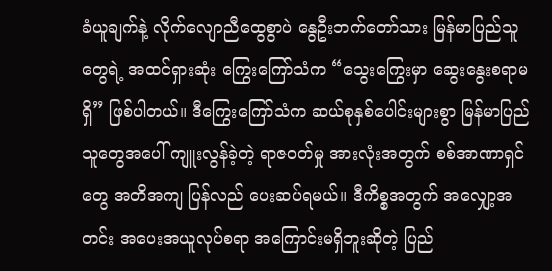ခံယူချက်နဲ့ လိုက်လျောညီထွေစွာပဲ နွေဦးဘက်တော်သား မြန်မာပြည်သူတွေရဲ့ အထင်ရှားဆုံး ကြွေးကြော်သံက “သွေးကြွေးမှာ ဆွေးနွေးစရာမရှိ” ဖြစ်ပါတယ်။ ဒီကြွေးကြော်သံက ဆယ်စုနှစ်ပေါင်းများစွာ မြန်မာပြည်သူတွေအပေါ် ကျူးလွန်ခဲ့တဲ့ ရာဇဝတ်မှု အားလုံးအတွက် စစ်အာဏာရှင်တွေ အတိအကျ ပြန်လည် ပေးဆပ်ရမယ်။ ဒီကိစ္စအတွက် အလျှော့အတင်း အပေးအယူလုပ်စရာ အကြောင်းမရှိဘူးဆိုတဲ့ ပြည်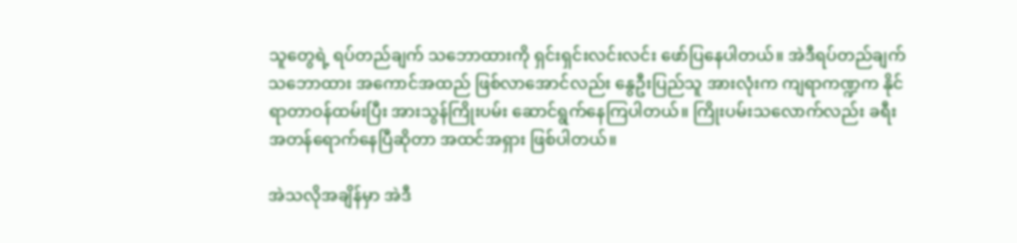သူတွေရဲ့ ရပ်တည်ချက် သဘောထားကို ရှင်းရှင်းလင်းလင်း ဖော်ပြနေပါတယ်။ အဲဒီရပ်တည်ချက် သဘောထား အကောင်အထည် ဖြစ်လာအောင်လည်း နွေဦးပြည်သူ အားလုံးက ကျရာကဏ္ဍက နိုင်ရာတာဝန်ထမ်းပြီး အားသွန်ကြိုးပမ်း ဆောင်ရွက်နေကြပါတယ်။ ကြိုးပမ်းသလောက်လည်း ခရီးအတန်ရောက်နေပြီဆိုတာ အထင်အရှား ဖြစ်ပါတယ်။

အဲသလိုအချိန်မှာ အဲဒီ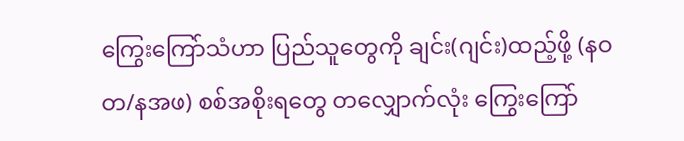ကြွေးကြော်သံဟာ ပြည်သူတွေကို ချင်း(ဂျင်း)ထည့်ဖို့ (နဝတ/နအဖ) စစ်အစိုးရတွေ တလျှောက်လုံး ကြွေးကြော်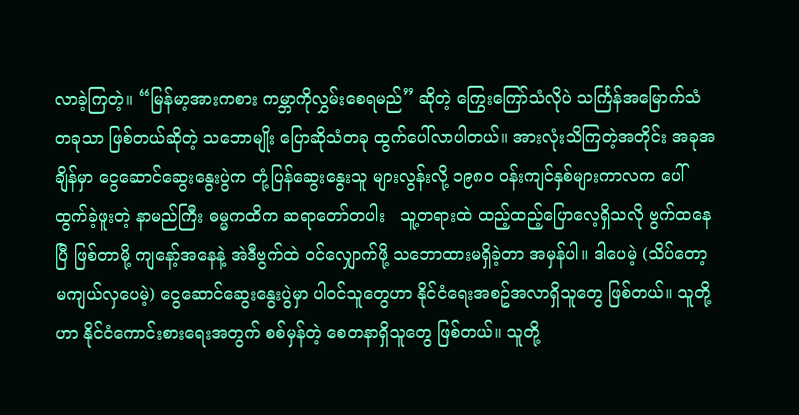လာခဲ့ကြတဲ့။ “မြန်မာ့အားကစား ကမ္ဘာကိုလွှမ်းစေရမည်” ဆိုတဲ့ ကြွေးကြော်သံလိုပဲ သင်္ကြန်အမြောက်သံတခုသာ ဖြစ်တယ်ဆိုတဲ့ သဘောမျိုး ပြောဆိုသံတခု ထွက်ပေါ်လာပါတယ်။ အားလုံးသိကြတဲ့အတိုင်း အခုအချိန်မှာ ငွေဆောင်ဆွေးနွေးပွဲက တုံ့ပြန်ဆွေးနွေးသူ များလွန်းလို့ ၁၉၈၀ ဝန်းကျင်နှစ်များကာလက ပေါ်ထွက်ခဲ့ဖူးတဲ့ နာမည်ကြီး ဓမ္မကထိက ဆရာတော်တပါး   သူ့တရားထဲ ထည့်ထည့်ပြောလေ့ရှိသလို ဗွက်ထနေပြီ ဖြစ်တာမို့ ကျနော့်အနေနဲ့ အဲဒီဗွက်ထဲ ဝင်လျှောက်ဖို့ သဘောထားမရှိခဲ့တာ အမှန်ပါ။ ဒါပေမဲ့ (သိပ်တော့မကျယ်လှပေမဲ့) ငွေဆောင်ဆွေးနွေးပွဲမှာ ပါဝင်သူတွေဟာ နိုင်ငံရေးအစဥ်အလာရှိသူတွေ ဖြစ်တယ်။ သူတို့ဟာ နိုင်ငံကောင်းစားရေးအတွက် စစ်မှန်တဲ့ စေတနာရှိသူတွေ ဖြစ်တယ်။ သူတို့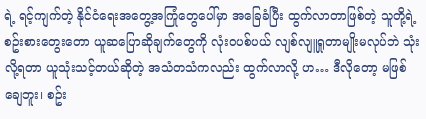ရဲ့ ရင့်ကျက်တဲ့ နိုင်ငံရေးအတွေ့အကြုံတွေပေါ်မှာ အခြေခံပြီး ထွက်လာတာဖြစ်တဲ့ သူတို့ရဲ့ စဥ်းစားတွေးတော ယူဆပြောဆိုချက်တွေကို လုံးဝပစ်ပယ် လျစ်လျူရှုတာမျိုးမလုပ်ဘဲ သုံးလို့ရတာ ယူသုံးသင့်တယ်ဆိုတဲ့ အသံတသံကလည်း ထွက်လာလို့ ဟ… ဒီလိုတော့ မဖြစ်ချေဘူး၊ စဥ်း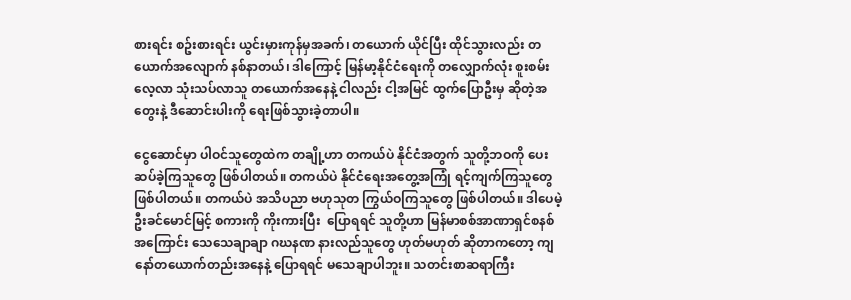စားရင်း စဥ်းစားရင်း ယွင်းမှားကုန်မှအခက်၊ တယောက် ယိုင်ပြီး ထိုင်သွားလည်း တယောက်အလျောက် နစ်နာတယ်၊ ဒါကြောင့် မြန်မာ့နိုင်ငံရေးကို တလျှောက်လုံး စူးစမ်းလေ့လာ သုံးသပ်လာသူ တယောက်အနေနဲ့ ငါလည်း ငါ့အမြင် ထွက်ပြောဦးမှ ဆိုတဲ့အတွေးနဲ့ ဒီဆောင်းပါးကို ရေးဖြစ်သွားခဲ့တာပါ။

ငွေဆောင်မှာ ပါဝင်သူတွေထဲက တချို့ဟာ တကယ်ပဲ နိုင်ငံအတွက် သူတို့ဘဝကို ပေးဆပ်ခဲ့ကြသူတွေ ဖြစ်ပါတယ်။ တကယ်ပဲ နိုင်ငံရေးအတွေ့အကြုံ ရင့်ကျက်ကြသူတွေ ဖြစ်ပါတယ်။ တကယ်ပဲ အသိပညာ ဗဟုသုတ ကြွယ်ဝကြသူတွေ ဖြစ်ပါတယ်။ ဒါပေမဲ့ ဦးခင်မောင်မြင့် စကားကို ကိုးကားပြီး  ပြောရရင် သူတို့ဟာ မြန်မာစစ်အာဏာရှင်စနစ်အကြောင်း သေသေချာချာ ဂဃနဏ နားလည်သူတွေ ဟုတ်မဟုတ် ဆိုတာကတော့ ကျနော်တယောက်တည်းအနေနဲ့ ပြောရရင် မသေချာပါဘူး။ သတင်းစာဆရာကြီး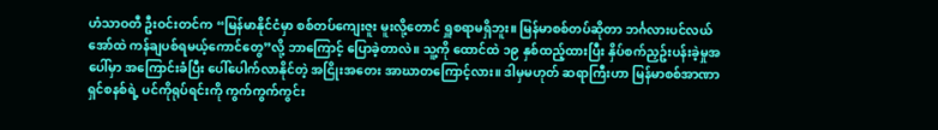ဟံသာဝတီ ဦးဝင်းတင်က “မြန်မာနိုင်ငံမှာ စစ်တပ်ကျေးဇူး မူးလို့တောင် ရှူစရာမရှိဘူး။ မြန်မာစစ်တပ်ဆိုတာ ဘင်္ဂလားပင်လယ်အော်ထဲ ကန်ချပစ်ရမယ့်ကောင်တွေ”လို့ ဘာကြောင့် ပြောခဲ့တာလဲ။ သူ့ကို ထောင်ထဲ ၁၉ နှစ်ထည့်ထားပြီး နှိပ်စက်ညှဥ်းပန်းခဲ့မှုအပေါ်မှာ အကြောင်းခံပြီး ပေါ်ပေါက်လာနိုင်တဲ့ အငြိုးအတေး အာဃာတကြောင့်လား။ ဒါမှမဟုတ် ဆရာကြီးဟာ မြန်မာစစ်အာဏာရှင်စနစ်ရဲ့ ပင်ကိုရုပ်ရင်းကို ကွက်ကွက်ကွင်း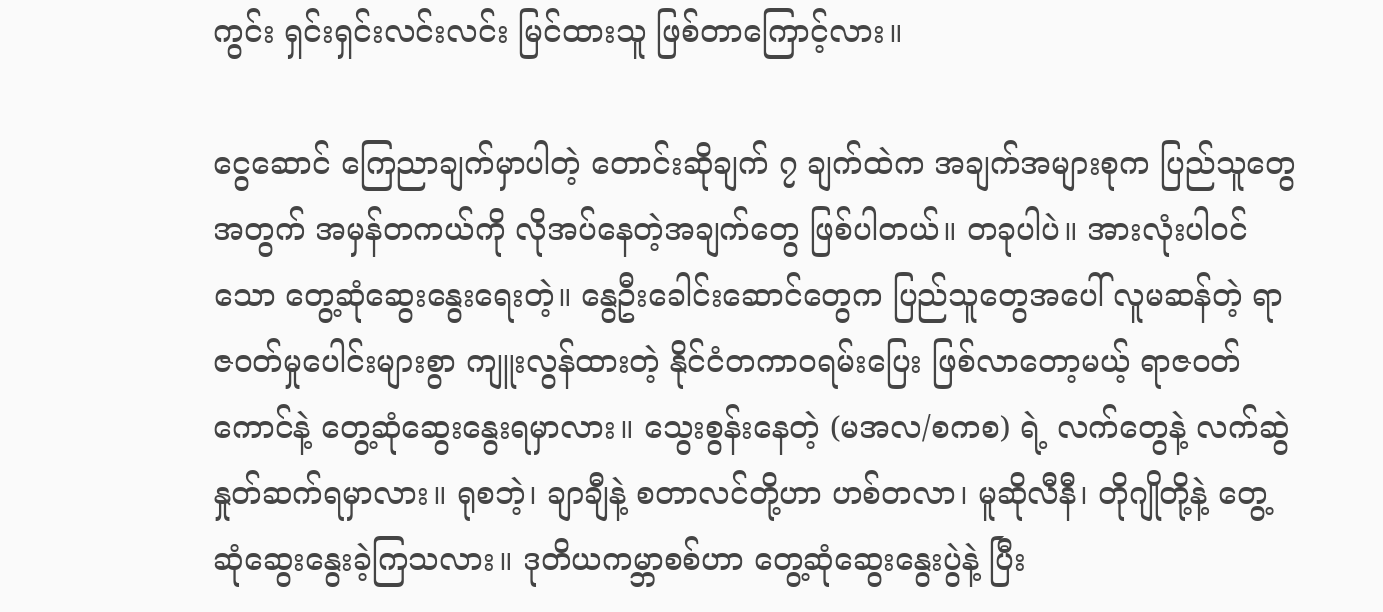ကွင်း ရှင်းရှင်းလင်းလင်း မြင်ထားသူ ဖြစ်တာကြောင့်လား။

ငွေဆောင် ကြေညာချက်မှာပါတဲ့ တောင်းဆိုချက် ၇ ချက်ထဲက အချက်အများစုက ပြည်သူတွေအတွက် အမှန်တကယ်ကို လိုအပ်နေတဲ့အချက်တွေ ဖြစ်ပါတယ်။ တခုပါပဲ။ အားလုံးပါဝင်သော တွေ့ဆုံဆွေးနွေးရေးတဲ့။ နွေဦးခေါင်းဆောင်တွေက ပြည်သူတွေအပေါ် လူမဆန်တဲ့ ရာဇဝတ်မှုပေါင်းများစွာ ကျူးလွန်ထားတဲ့ နိုင်ငံတကာဝရမ်းပြေး ဖြစ်လာတော့မယ့် ရာဇဝတ်ကောင်နဲ့ တွေ့ဆုံဆွေးနွေးရမှာလား။ သွေးစွန်းနေတဲ့ (မအလ/စကစ) ရဲ့ လက်တွေနဲ့ လက်ဆွဲနှုတ်ဆက်ရမှာလား။ ရုစဘဲ့၊ ချာချီနဲ့ စတာလင်တို့ဟာ ဟစ်တလာ၊ မူဆိုလီနီ၊ တိုဂျိုတို့နဲ့ တွေ့ဆုံဆွေးနွေးခဲ့ကြသလား။ ဒုတိယကမ္ဘာစစ်ဟာ တွေ့ဆုံဆွေးနွေးပွဲနဲ့ ပြီး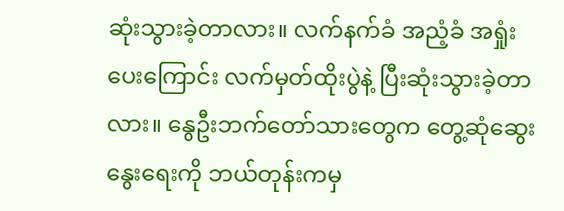ဆုံးသွားခဲ့တာလား။ လက်နက်ခံ အညံ့ခံ အရှုံးပေးကြောင်း လက်မှတ်ထိုးပွဲနဲ့ ပြီးဆုံးသွားခဲ့တာလား။ နွေဦးဘက်တော်သားတွေက တွေ့ဆုံဆွေးနွေးရေးကို ဘယ်တုန်းကမှ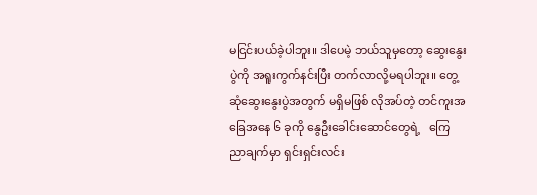မငြင်းပယ်ခဲ့ပါဘူး။ ဒါပေမဲ့ ဘယ်သူမှတော့ ဆွေးနွေးပွဲကို အရူးကွက်နင်းပြီး တက်လာလို့မရပါဘူး။ တွေ့ဆုံဆွေးနွေးပွဲအတွက် မရှိမဖြစ် လိုအပ်တဲ့ တင်ကူးအခြေအနေ ၆ ခုကို နွေဦးခေါင်းဆောင်တွေရဲ့   ကြေညာချက်မှာ ရှင်းရှင်းလင်း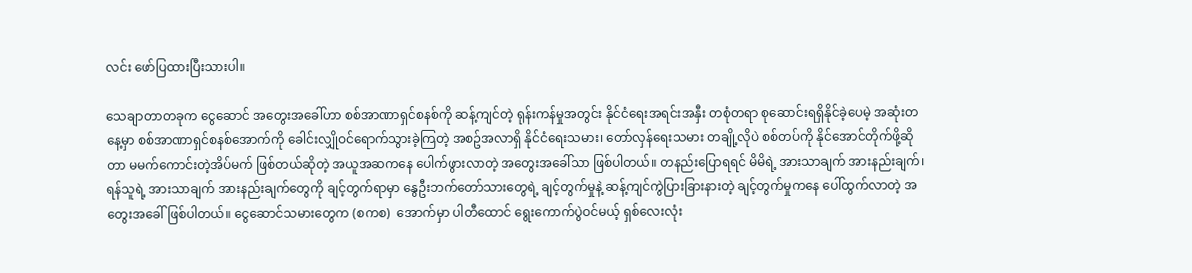လင်း ဖော်ပြထားပြီးသားပါ။

သေချာတာတခုက ငွေဆောင် အတွေးအခေါ်ဟာ စစ်အာဏာရှင်စနစ်ကို ဆန့်ကျင်တဲ့ ရုန်းကန်မှုအတွင်း နိုင်ငံရေးအရင်းအနှီး တစုံတရာ စုဆောင်းရရှိနိုင်ခဲ့ပေမဲ့ အဆုံးတနေ့မှာ စစ်အာဏာရှင်စနစ်အောက်ကို ခေါင်းလျှိုဝင်ရောက်သွားခဲ့ကြတဲ့ အစဥ်အလာရှိ နိုင်ငံရေးသမား၊ တော်လှန်ရေးသမား တချို့လိုပဲ စစ်တပ်ကို နိုင်အောင်တိုက်ဖို့ဆိုတာ မမက်ကောင်းတဲ့အိပ်မက် ဖြစ်တယ်ဆိုတဲ့ အယူအဆကနေ ပေါက်ဖွားလာတဲ့ အတွေးအခေါ်သာ ဖြစ်ပါတယ်။ တနည်းပြောရရင် မိမိရဲ့ အားသာချက် အားနည်းချက်၊ ရန်သူရဲ့ အားသာချက် အားနည်းချက်တွေကို ချင့်တွက်ရာမှာ နွေဦးဘက်တော်သားတွေရဲ့ ချင့်တွက်မှုနဲ့ ဆန့်ကျင်ကွဲပြားခြားနားတဲ့ ချင့်တွက်မှုကနေ ပေါ်ထွက်လာတဲ့ အတွေးအခေါ်ဖြစ်ပါတယ်။ ငွေဆောင်သမားတွေက (စကစ)  အောက်မှာ ပါတီထောင် ရွေးကောက်ပွဲဝင်မယ့် ရှစ်လေးလုံး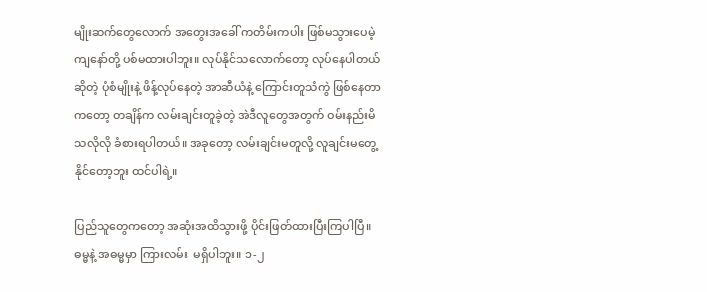မျိုးဆက်တွေလောက် အတွေးအခေါ် ကတိမ်းကပါး ဖြစ်မသွားပေမဲ့ ကျနော်တို့ ပစ်မထားပါဘူး။ လုပ်နိုင်သလောက်တော့ လုပ်နေပါတယ်ဆိုတဲ့ ပုံစံမျိုးနဲ့ ဖိန့်လုပ်နေတဲ့ အာဆီယံနဲ့ ကြောင်းတူသံကွဲ ဖြစ်နေတာကတော့ တချိန်က လမ်းချင်းတူခဲ့တဲ့ အဲဒီလူတွေအတွက် ဝမ်းနည်းမိသလိုလို ခံစားရပါတယ်။ အခုတော့ လမ်းချင်းမတူလို့ လူချင်းမတွေ့နိုင်တော့ဘူး ထင်ပါရဲ့။

ပြည်သူတွေကတော့ အဆုံးအထိသွားဖို့ ပိုင်းဖြတ်ထားပြီးကြပါပြီ။ ဓမ္မနဲ့ အဓမ္မမှာ ကြားလမ်း  မရှိပါဘူး။ ၁-၂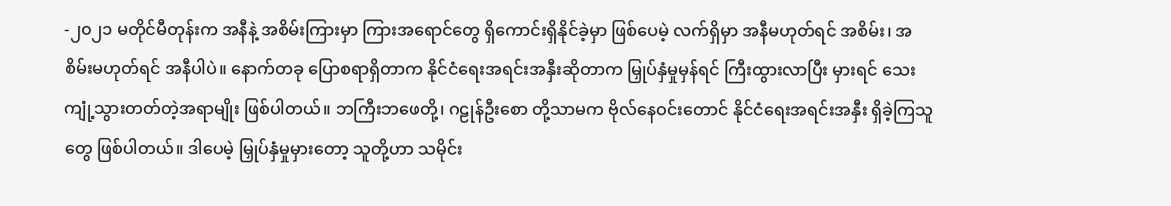-၂၀၂၁ မတိုင်မီတုန်းက အနီနဲ့ အစိမ်းကြားမှာ ကြားအရောင်တွေ ရှိကောင်းရှိနိုင်ခဲ့မှာ ဖြစ်ပေမဲ့ လက်ရှိမှာ အနီမဟုတ်ရင် အစိမ်း၊ အစိမ်းမဟုတ်ရင် အနီပါပဲ။ နောက်တခု ပြောစရာရှိတာက နိုင်ငံရေးအရင်းအနှီးဆိုတာက မြှုပ်နှံမှုမှန်ရင် ကြီးထွားလာပြီး မှားရင် သေးကျုံ့သွားတတ်တဲ့အရာမျိုး ဖြစ်ပါတယ်။ ဘကြီးဘဖေတို့၊ ဂဠုန်ဦးစော တို့သာမက ဗိုလ်နေဝင်းတောင် နိုင်ငံရေးအရင်းအနှီး ရှိခဲ့ကြသူတွေ ဖြစ်ပါတယ်။ ဒါပေမဲ့ မြှုပ်နှံမှုမှားတော့ သူတို့ဟာ သမိုင်း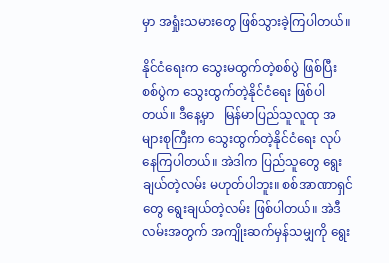မှာ အရှုံးသမားတွေ ဖြစ်သွားခဲ့ကြပါတယ်။

နိုင်ငံရေးက သွေးမထွက်တဲ့စစ်ပွဲ ဖြစ်ပြီး စစ်ပွဲက သွေးထွက်တဲ့နိုင်ငံရေး ဖြစ်ပါတယ်။ ဒီနေ့မှာ   မြန်မာပြည်သူလူထု အများစုကြီးက သွေးထွက်တဲ့နိုင်ငံရေး လုပ်နေကြပါတယ်။ အဲဒါက ပြည်သူတွေ ရွေးချယ်တဲ့လမ်း မဟုတ်ပါဘူး။ စစ်အာဏာရှင်တွေ ရွေးချယ်တဲ့လမ်း ဖြစ်ပါတယ်။ အဲဒီလမ်းအတွက် အကျိုးဆက်မှန်သမျှကို ရွေး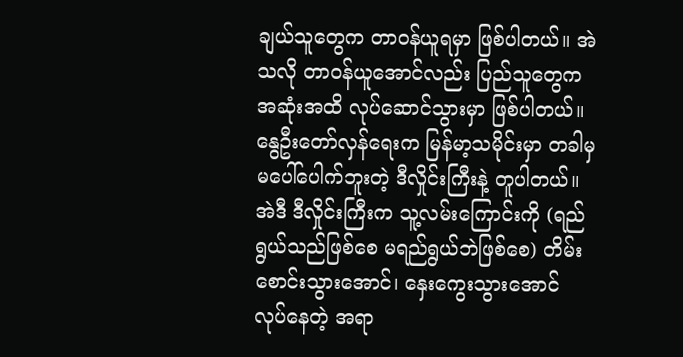ချယ်သူတွေက တာဝန်ယူရမှာ ဖြစ်ပါတယ်။ အဲသလို တာဝန်ယူအောင်လည်း ပြည်သူတွေက အဆုံးအထိ လုပ်ဆောင်သွားမှာ ဖြစ်ပါတယ်။ နွေဦးတော်လှန်ရေးက မြန်မာ့သမိုင်းမှာ တခါမှ မပေါ်ပေါက်ဘူးတဲ့ ဒီလှိုင်းကြီးနဲ့ တူပါတယ်။ အဲဒီ ဒီလှိုင်းကြီးက သူ့လမ်းကြောင်းကို (ရည်ရွယ်သည်ဖြစ်စေ မရည်ရွယ်ဘဲဖြစ်စေ) တိမ်းစောင်းသွားအောင်၊ နှေးကွေးသွားအောင် လုပ်နေတဲ့ အရာ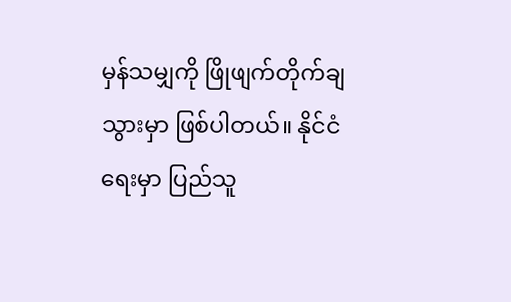မှန်သမျှကို ဖြိုဖျက်တိုက်ချသွားမှာ ဖြစ်ပါတယ်။ နိုင်ငံရေးမှာ ပြည်သူ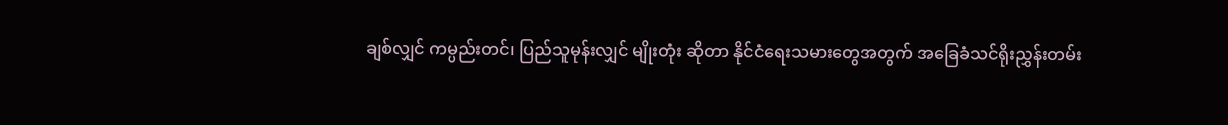ချစ်လျှင် ကမ္ပည်းတင်၊ ပြည်သူမုန်းလျှင် မျိုးတုံး ဆိုတာ နိုင်ငံရေးသမားတွေအတွက် အခြေခံသင်ရိုးညွှန်းတမ်း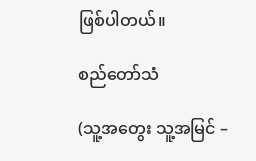ဖြစ်ပါတယ်။

စည်တော်သံ

(သူ့အတွေး သူ့အမြင် –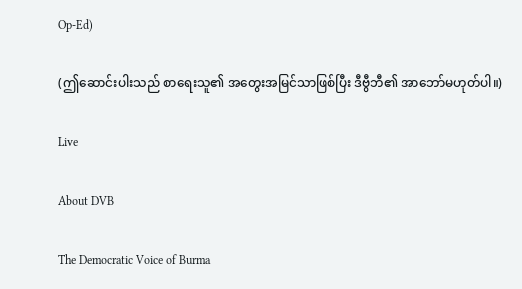Op-Ed)

(ဤဆောင်းပါးသည် စာရေးသူ၏ အတွေးအမြင်သာဖြစ်ပြီး ဒီဗွီဘီ၏ အာဘော်မဟုတ်ပါ။)

Live

About DVB

The Democratic Voice of Burma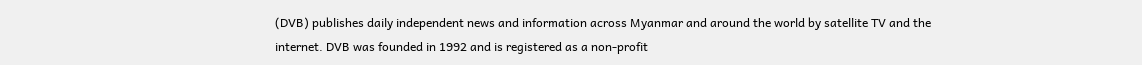(DVB) publishes daily independent news and information across Myanmar and around the world by satellite TV and the internet. DVB was founded in 1992 and is registered as a non-profit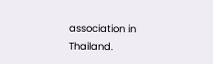association in Thailand.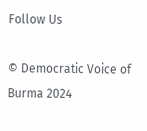Follow Us

© Democratic Voice of Burma 2024